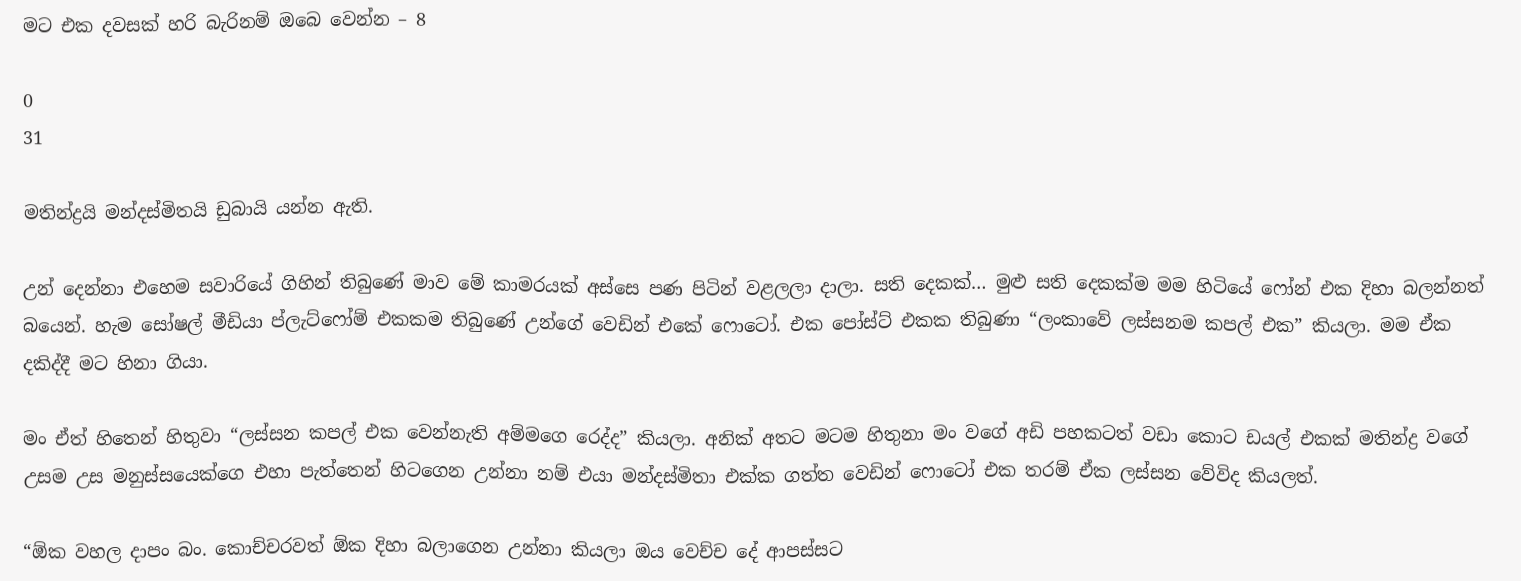මට එක දවසක් හරි බැරිනම් ඔබෙ වෙන්න – 8

0
31

මතින්ද්‍රයි මන්දස්මිතයි ඩුබායි යන්න ඇති.

උන් දෙන්නා එහෙම සවාරියේ ගිහින් තිබුණේ මාව මේ කාමරයක් අස්සෙ පණ පිටින් වළලලා දාලා. සති දෙකක්… මුළු සති දෙකක්ම මම හිටියේ ෆෝන් එක දිහා බලන්නත් බයෙන්. හැම සෝෂල් මීඩියා ප්ලැට්ෆෝම් එකකම තිබුණේ උන්ගේ වෙඩින් එකේ ෆොටෝ. එක පෝස්ට් එකක තිබුණා “ලංකාවේ ලස්සනම කපල් එක” කියලා. මම ඒක දකිද්දී මට හිනා ගියා.

මං ඒත් හිතෙන් හිතුවා “ලස්සන කපල් එක වෙන්නැති අම්මගෙ රෙද්ද” කියලා. අනික් අතට මටම හිතුනා මං වගේ අඩි පහකටත් වඩා කොට ඩයල් එකක් මතින්ද්‍ර වගේ උසම උස මනුස්සයෙක්ගෙ එහා පැත්තෙන් හිටගෙන උන්නා නම් එයා මන්දස්මිතා එක්ක ගත්ත වෙඩින් ෆොටෝ එක තරම් ඒක ලස්සන වේවිද කියලත්.

“ඕක වහල දාපං බං. කොච්චරවත් ඕක දිහා බලාගෙන උන්නා කියලා ඔය වෙච්ච දේ ආපස්සට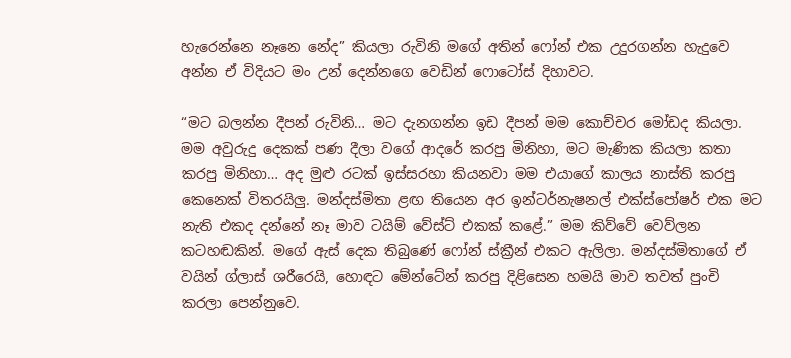හැරෙන්නෙ නෑනෙ නේද” කියලා රුවිනි මගේ අතින් ෆෝන් එක උදුරගන්න හැදුවෙ අන්න ඒ විදියට මං උන් දෙන්නගෙ වෙඩින් ෆොටෝස් දිහාවට.

“මට බලන්න දීපන් රුවිනි… මට දැනගන්න ඉඩ දීපන් මම කොච්චර මෝඩද කියලා. මම අවුරුදු දෙකක් පණ දීලා වගේ ආදරේ කරපු මිනිහා, මට මැණික කියලා කතා කරපු මිනිහා… අද මුළු රටක් ඉස්සරහා කියනවා මම එයාගේ කාලය නාස්ති කරපු කෙනෙක් විතරයිලු. මන්දස්මිතා ළඟ තියෙන අර ඉන්ටර්නැෂනල් එක්ස්පෝෂර් එක මට නැති එකද දන්නේ නෑ මාව ටයිම් වේස්ට් එකක් කළේ.” මම කිව්වේ වෙව්ලන කටහඬකින්. මගේ ඇස් දෙක තිබුණේ ෆෝන් ස්ක්‍රීන් එකට ඇලිලා. මන්දස්මිතාගේ ඒ වයින් ග්ලාස් ශරීරෙයි, හොඳට මේන්ටේන් කරපු දිළිසෙන හමයි මාව තවත් පුංචි කරලා පෙන්නුවෙ.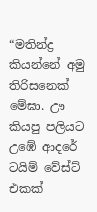“මතින්ද්‍ර කියන්නේ අමු තිරිසනෙක් මේඝා. ඌ කියපු පලියට උඹේ ආදරේ ටයිම් වේස්ට් එකක්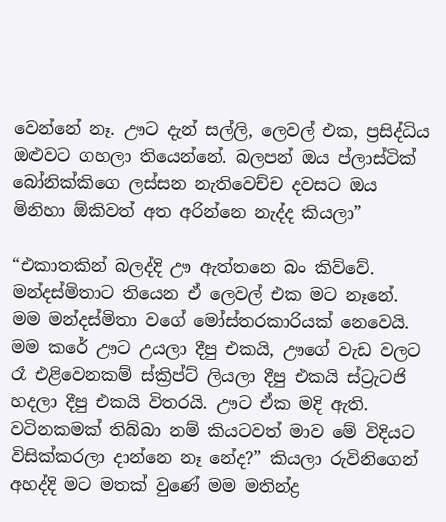වෙන්නේ නෑ. ඌට දැන් සල්ලි, ලෙවල් එක, ප්‍රසිද්ධිය ඔළුවට ගහලා තියෙන්නේ. බලපන් ඔය ප්ලාස්ටික් බෝනික්කිගෙ ලස්සන නැතිවෙච්ච දවසට ඔය මිනිහා ඕකිවත් අත අරින්නෙ නැද්ද කියලා”

“එකාතකින් බලද්දි ඌ ඇත්තනෙ බං කිව්වේ. මන්දස්මිතාට තියෙන ඒ ලෙවල් එක මට නෑනේ. මම මන්දස්මිතා වගේ මෝස්තරකාරියක් නෙවෙයි. මම කරේ ඌට උයලා දීපු එකයි, ඌගේ වැඩ වලට රෑ එළිවෙනකම් ස්ක්‍රිප්ට් ලියලා දීපු එකයි ස්ට්‍රැටජි හදලා දීපු එකයි විතරයි. ඌට ඒක මදි ඇති. වටිනකමක් තිබ්බා නම් කියටවත් මාව මේ විදියට විසික්කරලා දාන්නෙ නෑ නේද?” කියලා රුවිනිගෙන් අහද්දි මට මතක් වුණේ මම මතින්ද්‍ර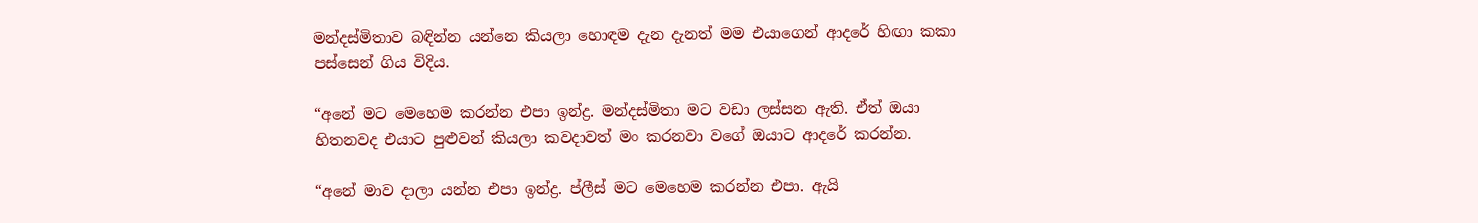මන්දස්මිතාව බඳින්න යන්නෙ කියලා හොඳම දැන දැනත් මම එයාගෙන් ආදරේ හිඟා කකා පස්සෙන් ගිය විදිය.

“අනේ මට මෙහෙම කරන්න එපා ඉන්ද්‍ර. මන්දස්මිතා මට වඩා ලස්සන ඇති. ඒත් ඔයා හිතනවද එයාට පුළුවන් කියලා කවදාවත් මං කරනවා වගේ ඔයාට ආදරේ කරන්න.

“අනේ මාව දාලා යන්න එපා ඉන්ද්‍ර. ප්ලීස් මට මෙහෙම කරන්න එපා. ඇයි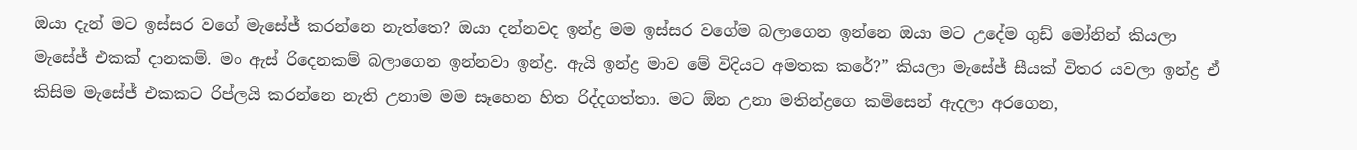ඔයා දැන් මට ඉස්සර වගේ මැසේජ් කරන්නෙ නැත්තෙ? ඔයා දන්නවද ඉන්ද්‍ර මම ඉස්සර වගේම බලාගෙන ඉන්නෙ ඔයා මට උදේම ගුඩ් මෝනින් කියලා මැසේජ් එකක් දානකම්. මං ඇස් රිදෙනකම් බලාගෙන ඉන්නවා ඉන්ද්‍ර. ඇයි ඉන්ද්‍ර මාව මේ විදියට අමතක කරේ?” කියලා මැසේජ් සීයක් විතර යවලා ඉන්ද්‍ර ඒ කිසිම මැසේජ් එකකට රිප්ලයි කරන්නෙ නැති උනාම මම සෑහෙන හිත රිද්දගත්තා. මට ඕන උනා මතින්ද්‍රගෙ කමිසෙන් ඇදලා අරගෙන,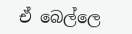ඒ බෙල්ලෙ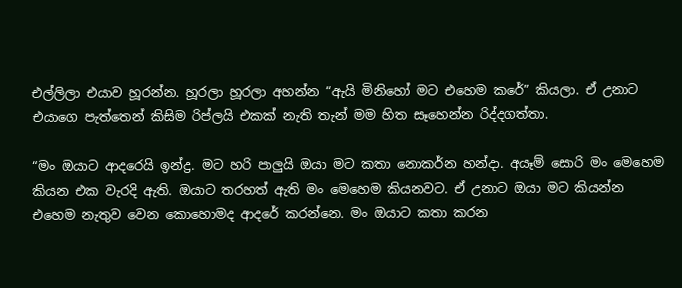එල්ලිලා එයාව හූරන්න. හූරලා හූරලා අහන්න “ඇයි මිනිහෝ මට එහෙම කරේ” කියලා. ඒ උනාට එයාගෙ පැත්තෙන් කිසිම රිප්ලයි එකක් නැති තැන් මම හිත සෑහෙන්න රිද්දගත්තා.

“මං ඔයාට ආදරෙයි ඉන්ද්‍ර. මට හරි පාලුයි ඔයා මට කතා නොකර්න හන්දා. අයෑම් සොරි මං මෙහෙම කියන එක වැරදි ඇති. ඔයාට තරහත් ඇති මං මෙහෙම කියනවට. ඒ උනාට ඔයා මට කියන්න එහෙම නැතුව වෙන කොහොමද ආදරේ කරන්නෙ. මං ඔයාට කතා කරන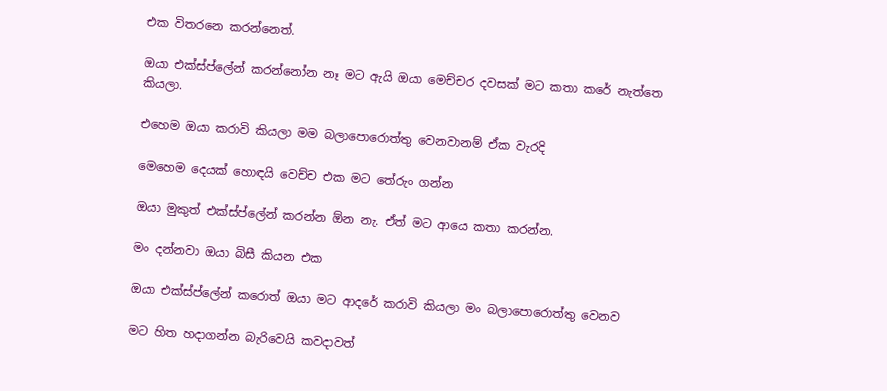එක විතරනෙ කරන්නෙත්.

ඔයා එක්ස්ප්ලේන් කරන්නෝන නෑ මට ඇයි ඔයා මෙච්චර දවසක් මට කතා කරේ නැත්තෙ කියලා.

එහෙම ඔයා කරාවි කියලා මම බලාපොරොත්තු වෙනවානම් ඒක වැරදි

මෙහෙම දෙයක් හොඳයි වෙච්ච එක මට තේරුං ගන්න

ඔයා මුකුත් එක්ස්ප්ලේන් කරන්න ඕන නැ. ඒත් මට ආයෙ කතා කරන්න.

මං දන්නවා ඔයා බිසී කියන එක

ඔයා එක්ස්ප්ලේන් කරොත් ඔයා මට ආදරේ කරාවි කියලා මං බලාපොරොත්තු වෙනව

මට හිත හදාගන්න බැරිවෙයි කවදාවත්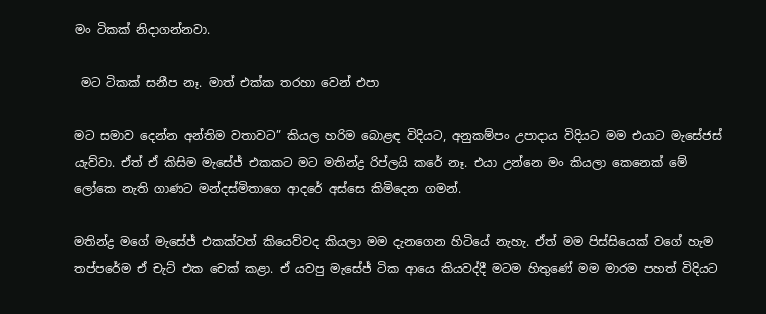මං ටිකක් නිදාගන්නවා.

 මට ටිකක් සනීප නෑ. මාත් එක්ක තරහා වෙන් එපා

මට සමාව දෙන්න අන්තිම වතාවට” කියල හරිම බොළඳ විදියට, අනුකම්පං උපාදාය විදියට මම එයාට මැසේජස් යැව්වා. ඒත් ඒ කිසිම මැසේජ් එකකට මට මතින්ද්‍ර රිප්ලයි කරේ නෑ. එයා උන්නෙ මං කියලා කෙනෙක් මේ ලෝකෙ නැති ගාණට මන්දස්මිතාගෙ ආදරේ අස්සෙ කිමිදෙන ගමන්.

මතින්ද්‍ර මගේ මැසේජ් එකක්වත් කියෙව්වද කියලා මම දැනගෙන හිටියේ නැහැ. ඒත් මම පිස්සියෙක් වගේ හැම තප්පරේම ඒ චැට් එක චෙක් කළා. ඒ යවපු මැසේජ් ටික ආයෙ කියවද්දී මටම හිතුණේ මම මාරම පහත් විදියට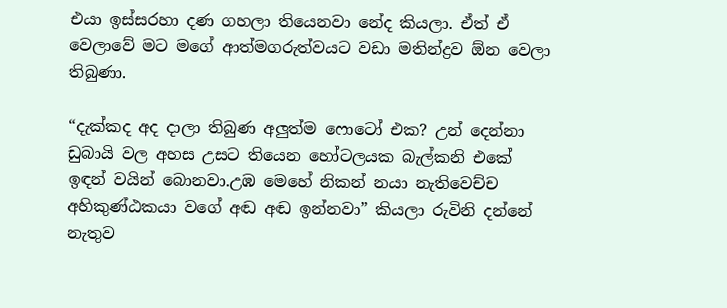එයා ඉස්සරහා දණ ගහලා තියෙනවා නේද කියලා. ඒත් ඒ වෙලාවේ මට මගේ ආත්මගරුත්වයට වඩා මතින්ද්‍රව ඕන වෙලා තිබුණා.

“දැක්කද අද දාලා තිබුණ අලුත්ම ෆොටෝ එක? උන් දෙන්නා ඩුබායි වල අහස උසට තියෙන හෝටලයක බැල්කනි එකේ ඉඳන් වයින් බොනවා.උඹ මෙහේ නිකන් නයා නැතිවෙච්ච අහිකුණ්ඨකයා වගේ අඬ අඬ ඉන්නවා” කියලා රුවිනි දන්නේ නැතුව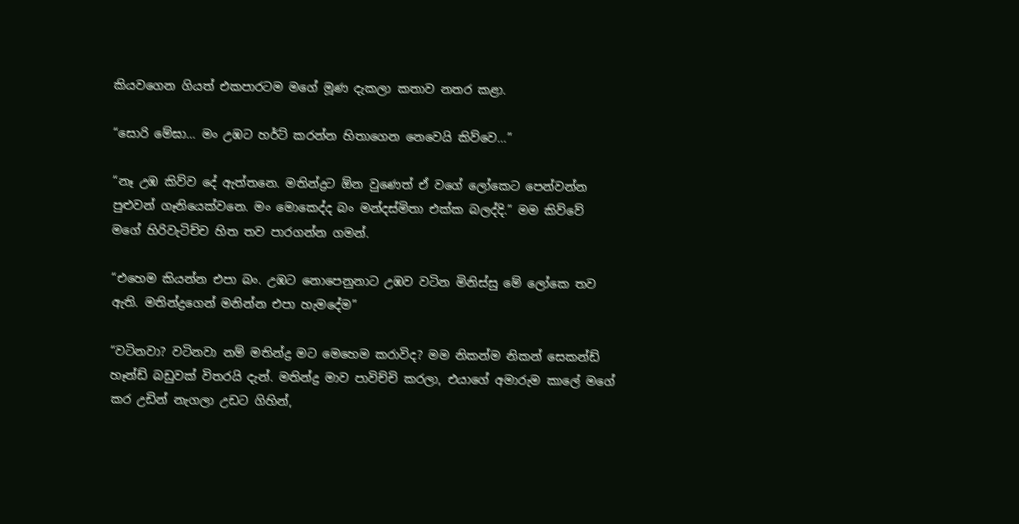කියවගෙන ගියත් එකපාරටම මගේ මූණ දැකලා කතාව නතර කළා.

“සොරි මේඝා… මං උඹට හර්ට් කරන්න හිතාගෙන නෙවෙයි කිව්වෙ…”

“නෑ උඹ කිව්ව දේ ඇත්තනෙ. මතින්ද්‍රට ඕන වුණෙත් ඒ වගේ ලෝකෙට පෙන්වන්න පුළුවන් ගෑනියෙක්වනෙ. මං මොකෙද්ද බං මන්දස්මිතා එක්ක බලද්දි.” මම කිව්වේ මගේ හිරිවැටිච්ච හිත තව පාරගන්න ගමන්.

“එහෙම කියන්න එපා බං. උඹට නොපෙනුනාට උඹව වටින මිනිස්සු මේ ලෝකෙ තව ඇති. මතින්ද්‍රගෙන් මනින්න එපා හැමදේම”

“වටිනවා? වටිනවා නම් මතින්ද්‍ර මට මෙහෙම කරාවිද? මම නිකන්ම නිකන් සෙකන්ඩ් හෑන්ඩ් බඩුවක් විතරයි දැන්. මතින්ද්‍ර මාව පාවිච්චි කරලා, එයාගේ අමාරුම කාලේ මගේ කර උඩින් නැගලා උඩට ගිහින්,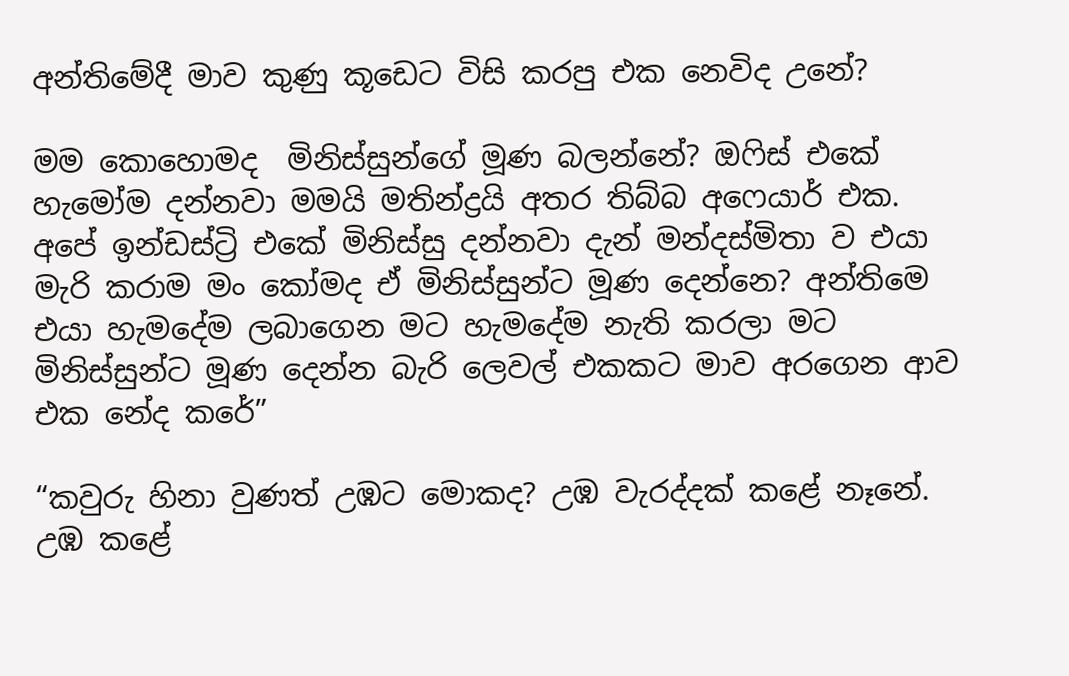අන්තිමේදී මාව කුණු කූඩෙට විසි කරපු එක නෙවිද උනේ?

මම කොහොමද  මිනිස්සුන්ගේ මූණ බලන්නේ? ඔෆිස් එකේ හැමෝම දන්නවා මමයි මතින්ද්‍රයි අතර තිබ්බ අෆෙයාර් එක. අපේ ඉන්ඩස්ට්‍රි එකේ මිනිස්සු දන්නවා දැන් මන්දස්මිතා ව එයා මැරි කරාම මං කෝමද ඒ මිනිස්සුන්ට මූණ දෙන්නෙ? අන්තිමෙ එයා හැමදේම ලබාගෙන මට හැමදේම නැති කරලා මට මිනිස්සුන්ට මූණ දෙන්න බැරි ලෙවල් එකකට මාව අරගෙන ආව එක නේද කරේ”

“කවුරු හිනා වුණත් උඹට මොකද? උඹ වැරද්දක් කළේ නෑනේ. උඹ කළේ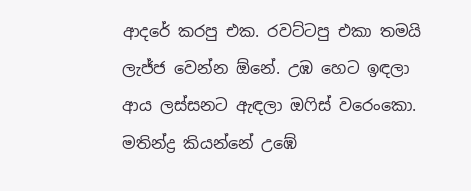ආදරේ කරපු එක. රවට්ටපු එකා තමයි ලැජ්ජ වෙන්න ඕනේ. උඹ හෙට ඉඳලා ආය ලස්සනට ඇඳලා ඔෆිස් වරෙංකො. මතින්ද්‍ර කියන්නේ උඹේ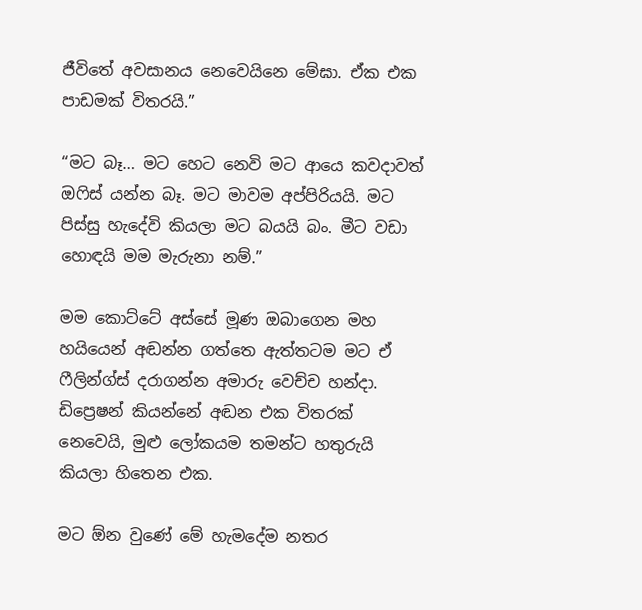ජීවිතේ අවසානය නෙවෙයිනෙ මේඝා. ඒක එක පාඩමක් විතරයි.”

“මට බෑ… මට හෙට නෙවි මට ආයෙ කවදාවත් ඔෆිස් යන්න බෑ. මට මාවම අප්පිරියයි. මට පිස්සු හැදේවි කියලා මට බයයි බං. මීට වඩා හොඳයි මම මැරුනා නම්.”

මම කොට්ටේ අස්සේ මූණ ඔබාගෙන මහ හයියෙන් අඬන්න ගත්තෙ ඇත්තටම මට ඒ ෆීලින්ග්ස් දරාගන්න අමාරු වෙච්ච හන්දා. ඩිප්‍රෙෂන් කියන්නේ අඬන එක විතරක් නෙවෙයි, මුළු ලෝකයම තමන්ට හතුරුයි කියලා හිතෙන එක.

මට ඕන වුණේ මේ හැමදේම නතර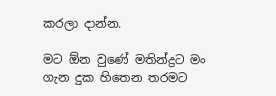කරලා දාන්න.

මට ඕන වුණේ මතින්ද්‍රට මං ගැන දුක හිතෙන තරමට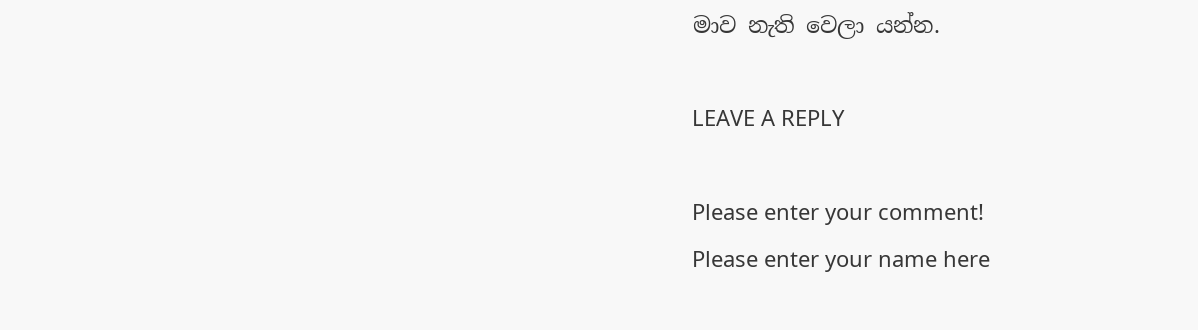මාව නැති වෙලා යන්න.

LEAVE A REPLY

Please enter your comment!
Please enter your name here